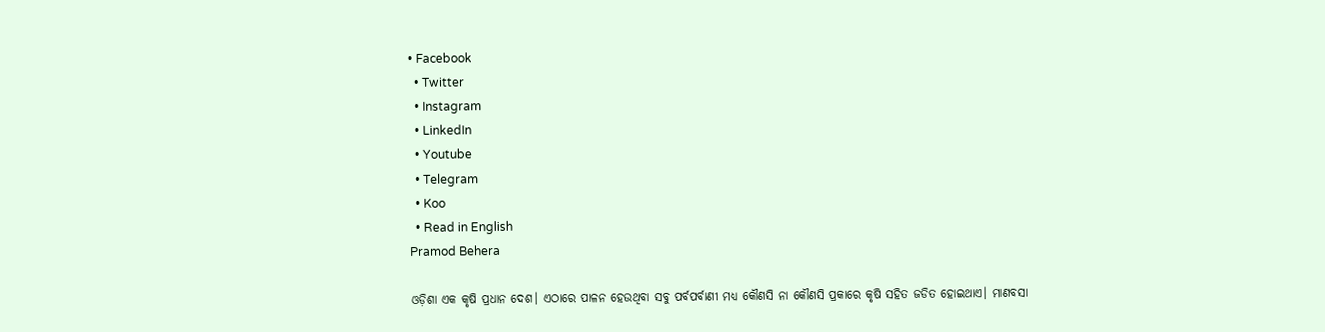• Facebook
  • Twitter
  • Instagram
  • LinkedIn
  • Youtube
  • Telegram
  • Koo
  • Read in English
Pramod Behera

ଓଡ଼ିଶା ଏକ କୃଷି ପ୍ରଧାନ ଦେଶ। ଏଠାରେ ପାଳନ ହେଉଥିବା ସବୁ ପର୍ବପର୍ବାଣୀ ମଧ୍ୟ କୌଣସି ନା କୌଣସି ପ୍ରକାରେ କୃଷି ସହିତ ଜଡିତ ହୋଇଥାଏ। ମାଣବସା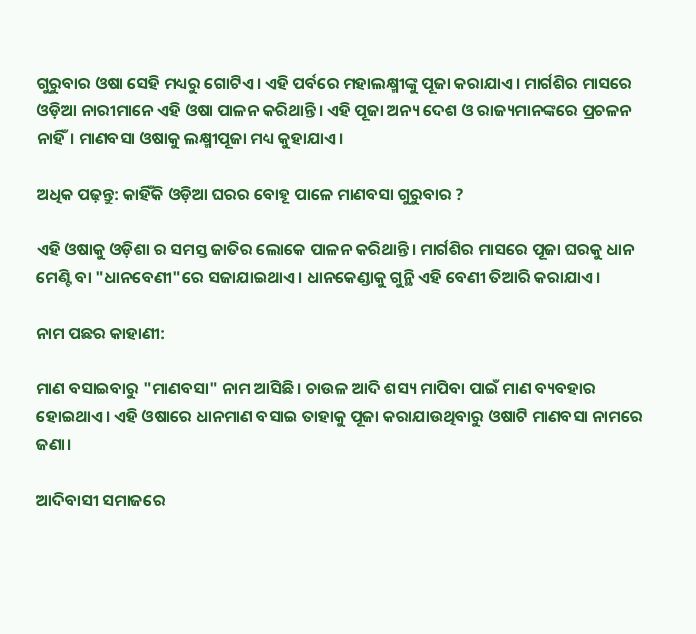ଗୁରୁବାର ଓଷା ସେହି ମଧ୍ୟରୁ ଗୋଟିଏ। ଏହି ପର୍ବରେ ମହାଲକ୍ଷ୍ମୀଙ୍କୁ ପୂଜା କରାଯାଏ। ମାର୍ଗଶିର ମାସରେ ଓଡ଼ିଆ ନାରୀମାନେ ଏହି ଓଷା ପାଳନ କରିଥାନ୍ତି। ଏହି ପୂଜା ଅନ୍ୟ ଦେଶ ଓ ରାଜ୍ୟମାନଙ୍କରେ ପ୍ରଚଳନ ନାହିଁ। ମାଣବସା ଓଷାକୁ ଲକ୍ଷ୍ମୀପୂଜା ମଧ୍ୟ କୁହାଯାଏ।

ଅଧିକ ପଢ଼ନ୍ତୁ: କାହିଁକି ଓଡ଼ିଆ ଘରର ବୋହୂ ପାଳେ ମାଣବସା ଗୁରୁବାର ?

ଏହି ଓଷାକୁ ଓଡ଼ିଶା ର ସମସ୍ତ ଜାତିର ଲୋକେ ପାଳନ କରିଥାନ୍ତି। ମାର୍ଗଶିର ମାସରେ ପୂଜା ଘରକୁ ଧାନ ମେଣ୍ଟି ବା "ଧାନବେଣୀ"ରେ ସଜାଯାଇଥାଏ। ଧାନକେଣ୍ଡାକୁ ଗୁନ୍ଥି ଏହି ବେଣୀ ତିଆରି କରାଯାଏ।

ନାମ ପଛର କାହାଣୀ:

ମାଣ ବସାଇବାରୁ "ମାଣବସା" ନାମ ଆସିଛି। ଚାଉଳ ଆଦି ଶସ୍ୟ ମାପିବା ପାଇଁ ମାଣ ବ୍ୟବହାର ହୋଇଥାଏ। ଏହି ଓଷାରେ ଧାନମାଣ ବସାଇ ତାହାକୁ ପୂଜା କରାଯାଉଥିବାରୁ ଓଷାଟି ମାଣବସା ନାମରେ ଜଣା।

ଆଦିବାସୀ ସମାଜରେ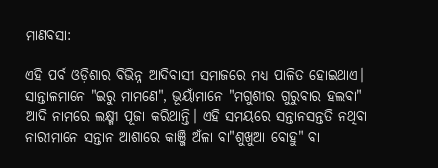ମାଣବସା:

ଏହି ପର୍ବ ଓଡ଼ିଶାର ବିଭିନ୍ନ ଆଦିବାସୀ ସମାଜରେ ମଧ୍ୟ ପାଳିତ ହୋଇଥାଏ। ସାନ୍ତାଳମାନେ "ଇରୁ ମାମଣେ", ଭୂୟାଁମାନେ "ମଗୁଶୀର ଗୁରୁବାର ହଲବା" ଆଦି ନାମରେ ଲକ୍ଷ୍ମୀ ପୂଜା କରିଥାନ୍ତି। ଏହି ସମୟରେ ସନ୍ତାନସନ୍ତତି ନଥିବା ନାରୀମାନେ ସନ୍ତାନ ଆଶାରେ କାଞ୍ଜି ଅଁଳା ବା"ଶୁଖୁଆ ବୋହୁ" ବା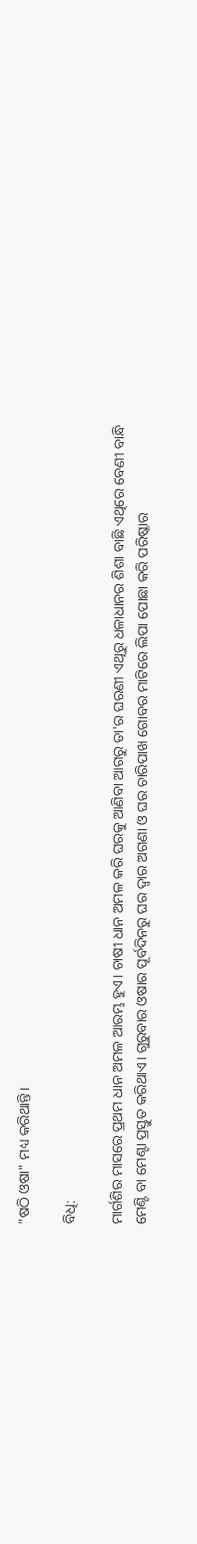"ଷଠି ଓଷା" ମଧ୍ୟ କରିଥାନ୍ତି।

ବିଧି:

ମାର୍ଗଶିର ମାସରେ ପ୍ରଥମ ଧାନ ଅମଳ ଆରମ୍ଭ ହୁଏ। ଚାଷୀ ଧାନ ଅମଳ କରି ଘରକୁ ଆଣିବା ଆଗରୁ ତା'ର ଘରଣୀ ଏଥିରୁ ଧଳାଧାନର ଶିଶା ବାଛି ଏଥିରେ ବେଣୀ ବାନ୍ଧି ମେଣ୍ଟି ବା ମେଣ୍ଟା ପ୍ରସ୍ତୁତ କରିଥାଏ। ଗୁରୁବାର ଓଷାର ପୂର୍ବଦିନରୁ ଘର ଦ୍ୱାର ଅଗଣା ଓ ଘର ଚାରିପାଖ ଗୋବର ମାଟିରେ ଲିପା ପୋଛା କରି ପରିଷ୍କାର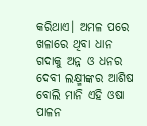କରିଥାଏ। ଅମଳ ପରେ ଖଳାରେ ଥିବା ଧାନ ଗଦାକୁ ଅନ୍ନ ଓ ଧନର ଦେବୀ ଲକ୍ଷ୍ମୀଙ୍କର ଆଶିଷ ବୋଲି ମାନି ଏହି ଓଷା ପାଳନ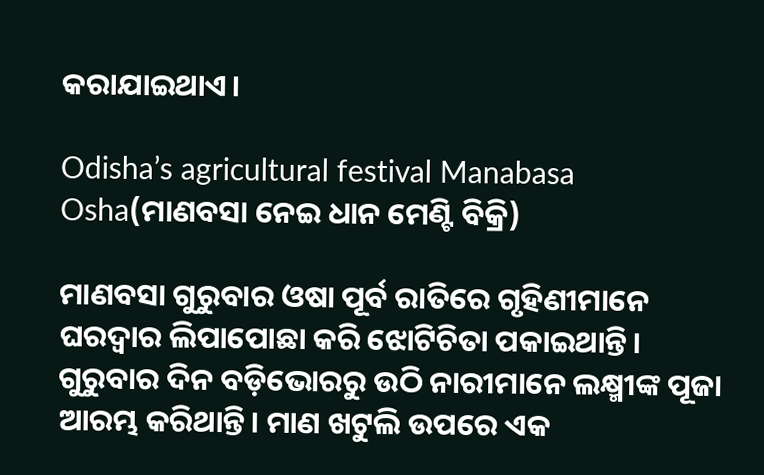କରାଯାଇଥାଏ।

Odisha’s agricultural festival Manabasa Osha(ମାଣବସା ନେଇ ଧାନ ମେଣ୍ଟି ବିକ୍ରି)

ମାଣବସା ଗୁରୁବାର ଓଷା ପୂର୍ବ ରାତିରେ ଗୃହିଣୀମାନେ ଘରଦ୍ୱାର ଲିପାପୋଛା କରି ଝୋଟିଚିତା ପକାଇଥାନ୍ତି। ଗୁରୁବାର ଦିନ ବଡ଼ିଭୋରରୁ ଉଠି ନାରୀମାନେ ଲକ୍ଷ୍ମୀଙ୍କ ପୂଜା ଆରମ୍ଭ କରିଥାନ୍ତି। ମାଣ ଖଟୁଲି ଉପରେ ଏକ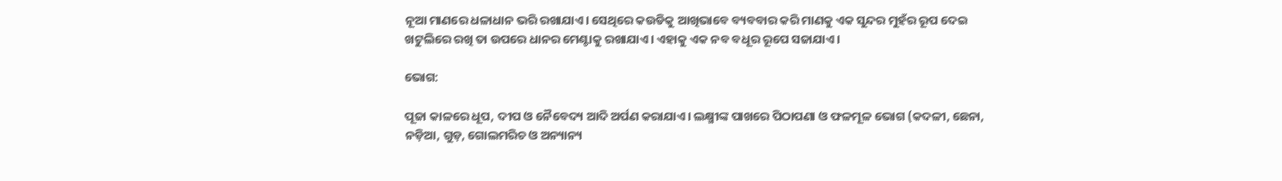ନୂଆ ମାଣରେ ଧଳାଧାନ ଭରି ରଖାଯାଏ। ସେଥିରେ କଉଡିକୁ ଆଖିଭାବେ ବ୍ୟବବାର କରି ମାଣକୁ ଏକ ସୁନ୍ଦର ମୁହଁର ରୂପ ଦେଇ ଖଟୁଲିରେ ରଖି ତା ଉପରେ ଧାନର ମେଣ୍ଟାକୁ ରଖାଯାଏ। ଏହାକୁ ଏକ ନବ ବଧୂର ରୂପେ ସଜାଯାଏ।

ଭୋଗ:

ପୂଜା କାଳରେ ଧୂପ, ଦୀପ ଓ ନୈବେଦ୍ୟ ଆଦି ଅର୍ପଣ କରାଯାଏ। ଲକ୍ଷ୍ମୀଙ୍କ ପାଖରେ ପିଠାପଣା ଓ ଫଳମୂଳ ଭୋଗ (କଦଳୀ, ଛେନା, ନଡ଼ିଆ, ଗୁଡ଼, ଗୋଲମରିଚ ଓ ଅନ୍ୟାନ୍ୟ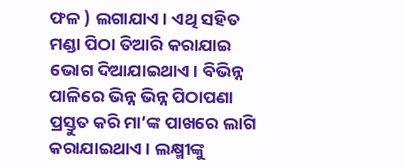ଫଳ ) ଲଗାଯାଏ। ଏଥି ସହିତ ମଣ୍ଡା ପିଠା ତିଆରି କରାଯାଇ ଭୋଗ ଦିଆଯାଇଥାଏ। ବିଭିନ୍ନ ପାଳିରେ ଭିନ୍ନ ଭିନ୍ନ ପିଠାପଣା ପ୍ରସ୍ତୁତ କରି ମା’ଙ୍କ ପାଖରେ ଲାଗି କରାଯାଇଥାଏ। ଲକ୍ଷ୍ମୀଙ୍କୁ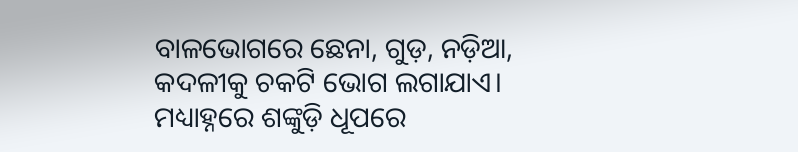ବାଳଭୋଗରେ ଛେନା, ଗୁଡ଼, ନଡ଼ିଆ, କଦଳୀକୁ ଚକଟି ଭୋଗ ଲଗାଯାଏ। ମଧ୍ୟାହ୍ନରେ ଶଙ୍କୁଡ଼ି ଧୂପରେ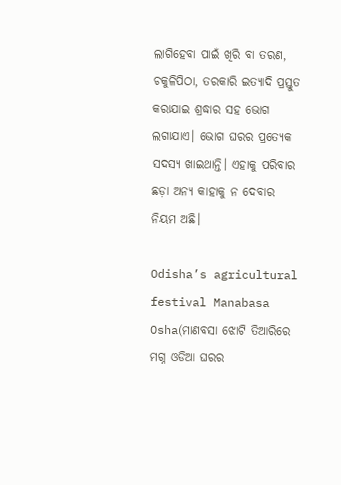ଲାଗିହେବା ପାଇଁ ଖିରି ବା ତରଣ, ଚକୁଳିପିଠା, ତରକାରି ଇତ୍ୟାଦି ପ୍ରସ୍ତୁତ କରାଯାଇ ଶ୍ରଦ୍ଧାର ସହ ଭୋଗ ଲଗାଯାଏ। ଭୋଗ ଘରର ପ୍ରତ୍ୟେକ ସଦସ୍ୟ ଖାଇଥାନ୍ତି। ଏହାକୁ ପରିବାର ଛଡ଼ା ଅନ୍ୟ କାହାକୁ ନ ଦେବାର ନିୟମ ଅଛି।

Odisha’s agricultural festival Manabasa Osha(ମାଣବସା ଝୋଟି ତିଆରିରେ ମଗ୍ନ ଓଡିଆ ଘରର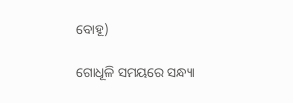ବୋହୂ)

ଗୋଧୂଳି ସମୟରେ ସନ୍ଧ୍ୟା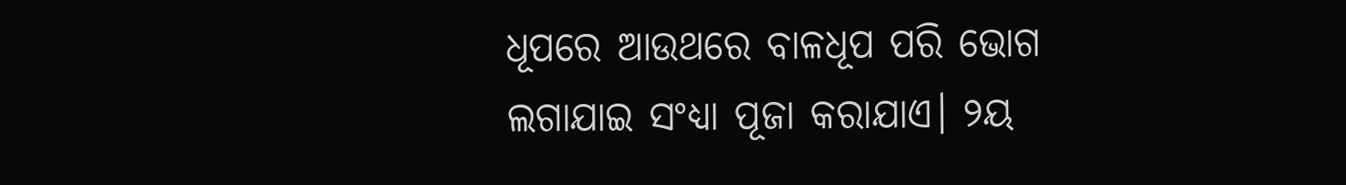ଧୂପରେ ଆଉଥରେ ବାଳଧୂପ ପରି ଭୋଗ ଲଗାଯାଇ ସଂଧ୍ୟା ପୂଜା କରାଯାଏ। ୨ୟ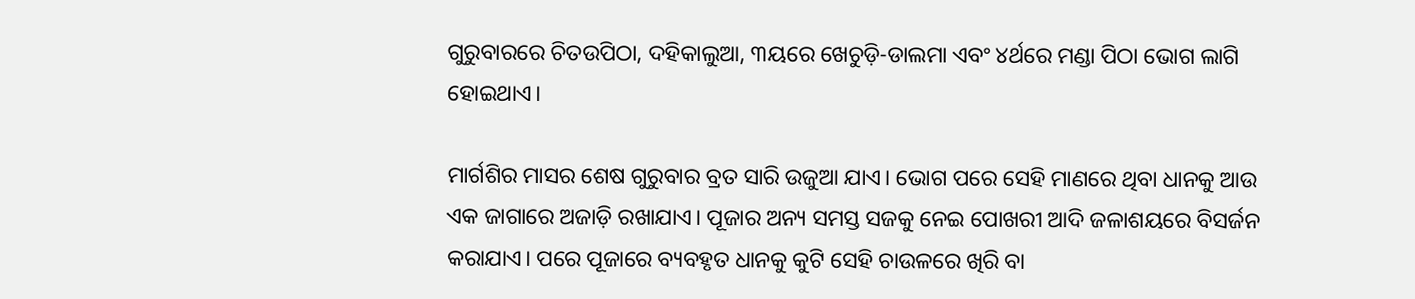ଗୁରୁବାରରେ ଚିତଉପିଠା, ଦହିକାଲୁଆ, ୩ୟରେ ଖେଚୁଡ଼ି-ଡାଲମା ଏବଂ ୪ର୍ଥରେ ମଣ୍ଡା ପିଠା ଭୋଗ ଲାଗି ହୋଇଥାଏ।

ମାର୍ଗଶିର ମାସର ଶେଷ ଗୁରୁବାର ବ୍ରତ ସାରି ଉଜୁଆ ଯାଏ। ଭୋଗ ପରେ ସେହି ମାଣରେ ଥିବା ଧାନକୁ ଆଉ ଏକ ଜାଗାରେ ଅଜାଡ଼ି ରଖାଯାଏ। ପୂଜାର ଅନ୍ୟ ସମସ୍ତ ସଜକୁ ନେଇ ପୋଖରୀ ଆଦି ଜଳାଶୟରେ ବିସର୍ଜନ କରାଯାଏ। ପରେ ପୂଜାରେ ବ୍ୟବହୃତ ଧାନକୁ କୁଟି ସେହି ଚାଉଳରେ ଖିରି ବା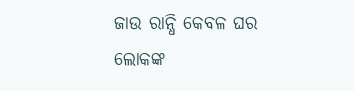ଜାଉ ରାନ୍ଧି କେବଳ ଘର ଲୋକଙ୍କ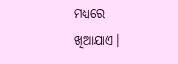ମଧ୍ୟରେ ଖିଆଯାଏ।